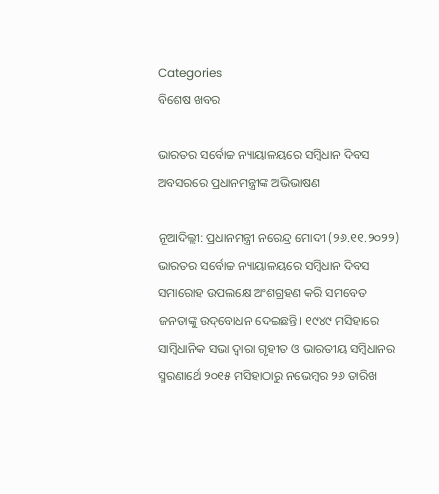Categories
ବିଶେଷ ଖବର

ଭାରତର ସର୍ବୋଚ୍ଚ ନ୍ୟାୟାଳୟରେ ସମ୍ବିଧାନ ଦିବସ ଅବସରରେ ପ୍ରଧାନମନ୍ତ୍ରୀଙ୍କ ଅଭିଭାଷଣ

ନୂଆଦିଲ୍ଲୀ: ପ୍ରଧାନମନ୍ତ୍ରୀ ନରେନ୍ଦ୍ର ମୋଦୀ (୨୬.୧୧.୨୦୨୨) ଭାରତର ସର୍ବୋଚ୍ଚ ନ୍ୟାୟାଳୟରେ ସମ୍ବିଧାନ ଦିବସ ସମାରୋହ ଉପଲକ୍ଷେ ଅଂଶଗ୍ରହଣ କରି ସମବେତ ଜନତାଙ୍କୁ ଉଦ୍‌ବୋଧନ ଦେଇଛନ୍ତି। ୧୯୪୯ ମସିହାରେ ସାମ୍ବିଧାନିକ ସଭା ଦ୍ୱାରା ଗୃହୀତ ଓ ଭାରତୀୟ ସମ୍ବିଧାନର ସ୍ମରଣାର୍ଥେ ୨୦୧୫ ମସିହାଠାରୁ ନଭେମ୍ବର ୨୬ ତାରିଖ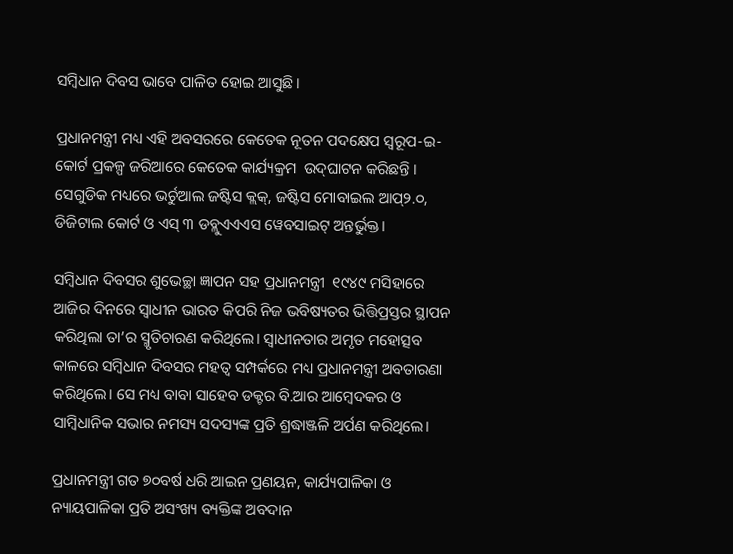ସମ୍ବିଧାନ ଦିବସ ଭାବେ ପାଳିତ ହୋଇ ଆସୁଛି।

ପ୍ରଧାନମନ୍ତ୍ରୀ ମଧ୍ୟ ଏହି ଅବସରରେ କେତେକ ନୂତନ ପଦକ୍ଷେପ ସ୍ୱରୂପ-ଇ-କୋର୍ଟ ପ୍ରକଳ୍ପ ଜରିଆରେ କେତେକ କାର୍ଯ୍ୟକ୍ରମ  ଉଦ୍‌ଘାଟନ କରିଛନ୍ତି ।  ସେଗୁଡିକ ମଧ୍ୟରେ ଭର୍ଚୁଆଲ ଜଷ୍ଟିସ କ୍ଲକ୍‌, ଜଷ୍ଟିସ ମୋବାଇଲ ଆପ୍‌୨.୦, ଡିଜିଟାଲ କୋର୍ଟ ଓ ଏସ୍ ୩ ଡବ୍ଲୁଏଏଏସ ୱେବସାଇଟ୍ ଅନ୍ତର୍ଭୁକ୍ତ।

ସମ୍ବିଧାନ ଦିବସର ଶୁଭେଚ୍ଛା ଜ୍ଞାପନ ସହ ପ୍ରଧାନମନ୍ତ୍ରୀ  ୧୯୪୯ ମସିହାରେ ଆଜିର ଦିନରେ ସ୍ୱାଧୀନ ଭାରତ କିପରି ନିଜ ଭବିଷ୍ୟତର ଭିତ୍ତିପ୍ରସ୍ତର ସ୍ଥାପନ କରିଥିଲା ତା’ର ସ୍ମୃତିଚାରଣ କରିଥିଲେ। ସ୍ୱାଧୀନତାର ଅମୃତ ମହୋତ୍ସବ କାଳରେ ସମ୍ବିଧାନ ଦିବସର ମହତ୍ୱ ସମ୍ପର୍କରେ ମଧ୍ୟ ପ୍ରଧାନମନ୍ତ୍ରୀ ଅବତାରଣା କରିଥିଲେ। ସେ ମଧ୍ୟ ବାବା ସାହେବ ଡକ୍ଟର ବି.ଆର ଆମ୍ବେଦକର ଓ ସାମ୍ବିଧାନିକ ସଭାର ନମସ୍ୟ ସଦସ୍ୟଙ୍କ ପ୍ରତି ଶ୍ରଦ୍ଧାଞ୍ଜଳି ଅର୍ପଣ କରିଥିଲେ।

ପ୍ରଧାନମନ୍ତ୍ରୀ ଗତ ୭୦ବର୍ଷ ଧରି ଆଇନ ପ୍ରଣୟନ, କାର୍ଯ୍ୟପାଳିକା ଓ ନ୍ୟାୟପାଳିକା ପ୍ରତି ଅସଂଖ୍ୟ ବ୍ୟକ୍ତିଙ୍କ ଅବଦାନ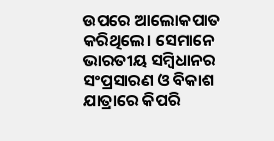ଉପରେ ଆଲୋକପାତ କରିଥିଲେ। ସେମାନେ ଭାରତୀୟ ସମ୍ବିଧାନର ସଂପ୍ରସାରଣ ଓ ବିକାଶ ଯାତ୍ରାରେ କିପରି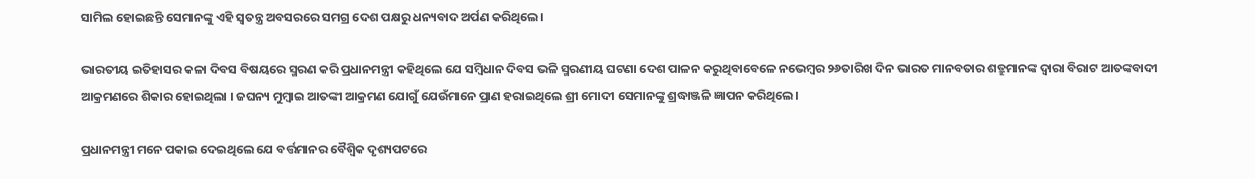ସାମିଲ ହୋଇଛନ୍ତି ସେମାନଙ୍କୁ ଏହି ସ୍ୱତନ୍ତ୍ର ଅବସରରେ ସମଗ୍ର ଦେଶ ପକ୍ଷରୁ ଧନ୍ୟବାଦ ଅର୍ପଣ କରିଥିଲେ।

ଭାରତୀୟ ଇତିହାସର କଳା ଦିବସ ବିଷୟରେ ସ୍ମରଣ କରି ପ୍ରଧାନମନ୍ତ୍ରୀ କହିଥିଲେ ଯେ ସମ୍ବିଧାନ ଦିବସ ଭଳି ସ୍ମରଣୀୟ ଘଟଣା ଦେଶ ପାଳନ କରୁଥିବାବେଳେ ନଭେମ୍ବର ୨୬ତାରିଖ ଦିନ ଭାରତ ମାନବତାର ଶତ୍ରୁମାନଙ୍କ ଦ୍ୱାରା ବିରାଟ ଆତଙ୍କବାଦୀ ଆକ୍ରମଣରେ ଶିକାର ହୋଇଥିଲା । ଜଘନ୍ୟ ମୁମ୍ବାଇ ଆତଙ୍କୀ ଆକ୍ରମଣ ଯୋଗୁଁ ଯେଉଁମାନେ ପ୍ରାଣ ହରାଇଥିଲେ ଶ୍ରୀ ମୋଦୀ ସେମାନଙ୍କୁ ଶ୍ରଦ୍ଧାଞ୍ଜଳି ଜ୍ଞାପନ କରିଥିଲେ।

ପ୍ରଧାନମନ୍ତ୍ରୀ ମନେ ପକାଇ ଦେଇଥିଲେ ଯେ ବର୍ତ୍ତମାନର ବୈଶ୍ୱିକ ଦୃଶ୍ୟପଟରେ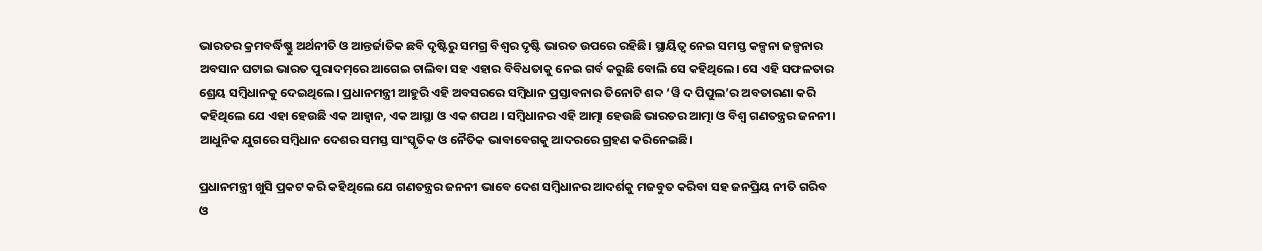ଭାରତର କ୍ରମବର୍ଦ୍ଧିଷ୍ଣୁ ଅର୍ଥନୀତି ଓ ଆନ୍ତର୍ଜାତିକ ଛବି ଦୃଷ୍ଟିରୁ ସମଗ୍ର ବିଶ୍ୱର ଦୃଷ୍ଟି ଭାରତ ଉପରେ ରହିଛି। ସ୍ଥାୟିତ୍ୱ ନେଇ ସମସ୍ତ କଳ୍ପନା ଜଳ୍ପନାର ଅବସାନ ଘଟାଇ ଭାରତ ପୁରାଦମ୍‌ରେ ଆଗେଇ ଚାଲିବା ସହ ଏହାର ବିବିଧତାକୁ ନେଇ ଗର୍ବ କରୁଛି ବୋଲି ସେ କହିଥିଲେ। ସେ ଏହି ସଫଳତାର ଶ୍ରେୟ ସମ୍ବିଧାନକୁ ଦେଇଥିଲେ। ପ୍ରଧାନମନ୍ତ୍ରୀ ଆହୁରି ଏହି ଅବସରରେ ସମ୍ବିଧାନ ପ୍ରସ୍ତାବନାର ତିନୋଟି ଶବ୍ଦ ‘ୱି ଦ ପିପୁଲ’ର ଅବତାରଣା କରି କହିଥିଲେ ଯେ ଏହା ହେଉଛି ଏକ ଆହ୍ୱାନ, ଏକ ଆସ୍ଥା ଓ ଏକ ଶପଥ । ସମ୍ବିଧାନର ଏହି ଆତ୍ମା ହେଉଛି ଭାରତର ଆତ୍ମା ଓ ବିଶ୍ୱ ଗଣତନ୍ତ୍ରର ଜନନୀ। ଆଧୁନିକ ଯୁଗରେ ସମ୍ବିଧାନ ଦେଶର ସମସ୍ତ ସାଂସ୍କୃତିକ ଓ ନୈତିକ ଭାବାବେଗକୁ ଆଦରରେ ଗ୍ରହଣ କରିନେଇଛି।

ପ୍ରଧାନମନ୍ତ୍ରୀ ଖୁସି ପ୍ରକଟ କରି କହିଥିଲେ ଯେ ଗଣତନ୍ତ୍ରର ଜନନୀ ଭାବେ ଦେଶ ସମ୍ବିଧାନର ଆଦର୍ଶକୁ ମଜବୁତ କରିବା ସହ ଜନପ୍ରିୟ ନୀତି ଗରିବ ଓ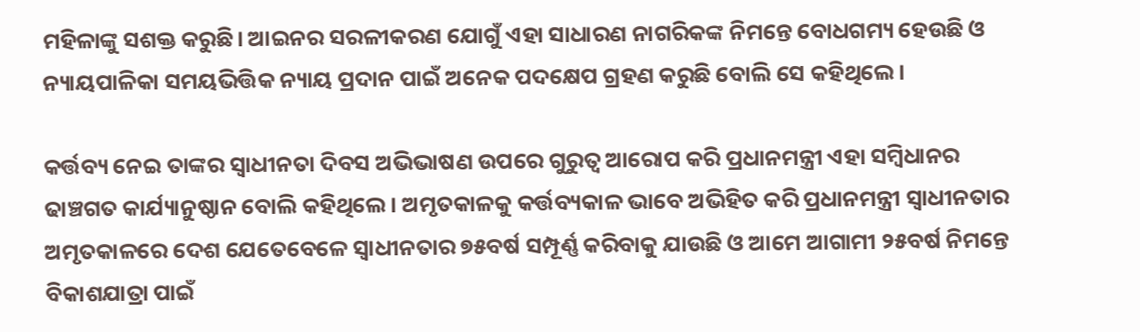ମହିଳାଙ୍କୁ ସଶକ୍ତ କରୁଛି। ଆଇନର ସରଳୀକରଣ ଯୋଗୁଁ ଏହା ସାଧାରଣ ନାଗରିକଙ୍କ ନିମନ୍ତେ ବୋଧଗମ୍ୟ ହେଉଛି ଓ ନ୍ୟାୟପାଳିକା ସମୟଭିତ୍ତିକ ନ୍ୟାୟ ପ୍ରଦାନ ପାଇଁ ଅନେକ ପଦକ୍ଷେପ ଗ୍ରହଣ କରୁଛି ବୋଲି ସେ କହିଥିଲେ।

କର୍ତ୍ତବ୍ୟ ନେଇ ତାଙ୍କର ସ୍ୱାଧୀନତା ଦିବସ ଅଭିଭାଷଣ ଉପରେ ଗୁରୁତ୍ୱ ଆରୋପ କରି ପ୍ରଧାନମନ୍ତ୍ରୀ ଏହା ସମ୍ବିଧାନର ଢାଞ୍ଚଗତ କାର୍ଯ୍ୟାନୁଷ୍ଠାନ ବୋଲି କହିଥିଲେ। ଅମୃତକାଳକୁ କର୍ତ୍ତବ୍ୟକାଳ ଭାବେ ଅଭିହିତ କରି ପ୍ରଧାନମନ୍ତ୍ରୀ ସ୍ୱାଧୀନତାର ଅମୃତକାଳରେ ଦେଶ ଯେତେବେଳେ ସ୍ୱାଧୀନତାର ୭୫ବର୍ଷ ସମ୍ପୂର୍ଣ୍ଣ କରିବାକୁ ଯାଉଛି ଓ ଆମେ ଆଗାମୀ ୨୫ବର୍ଷ ନିମନ୍ତେ ବିକାଶଯାତ୍ରା ପାଇଁ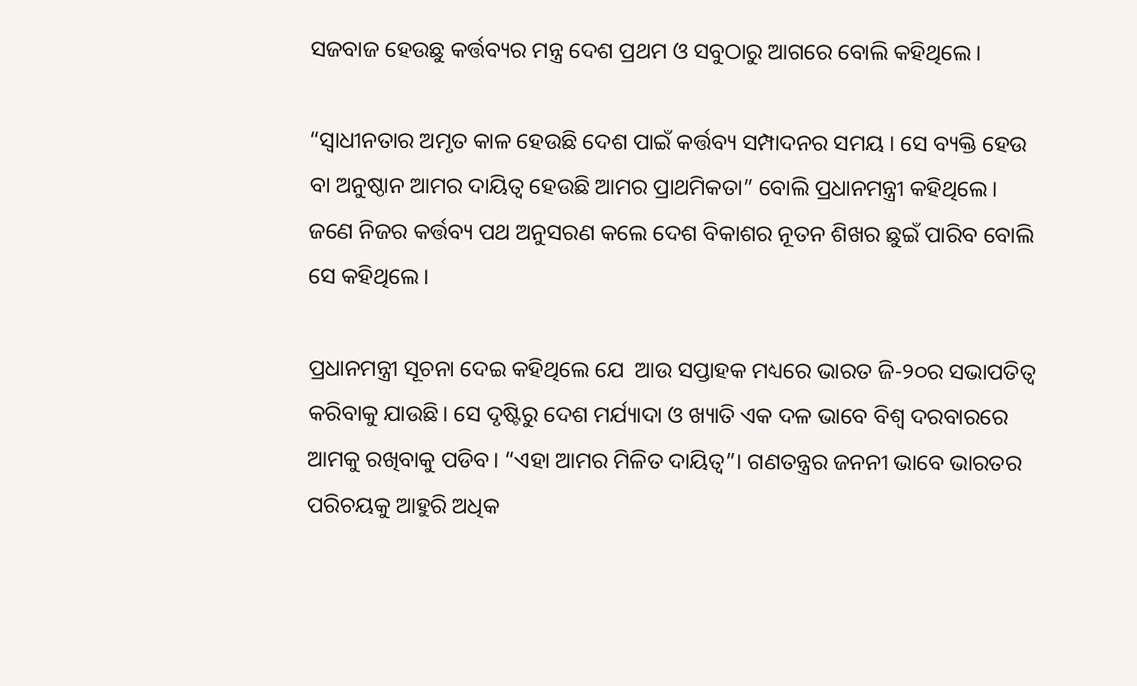ସଜବାଜ ହେଉଛୁ କର୍ତ୍ତବ୍ୟର ମନ୍ତ୍ର ଦେଶ ପ୍ରଥମ ଓ ସବୁଠାରୁ ଆଗରେ ବୋଲି କହିଥିଲେ।

“ସ୍ୱାଧୀନତାର ଅମୃତ କାଳ ହେଉଛି ଦେଶ ପାଇଁ କର୍ତ୍ତବ୍ୟ ସମ୍ପାଦନର ସମୟ । ସେ ବ୍ୟକ୍ତି ହେଉ ବା ଅନୁଷ୍ଠାନ ଆମର ଦାୟିତ୍ୱ ହେଉଛି ଆମର ପ୍ରାଥମିକତା” ବୋଲି ପ୍ରଧାନମନ୍ତ୍ରୀ କହିଥିଲେ। ଜଣେ ନିଜର କର୍ତ୍ତବ୍ୟ ପଥ ଅନୁସରଣ କଲେ ଦେଶ ବିକାଶର ନୂତନ ଶିଖର ଛୁଇଁ ପାରିବ ବୋଲି ସେ କହିଥିଲେ।

ପ୍ରଧାନମନ୍ତ୍ରୀ ସୂଚନା ଦେଇ କହିଥିଲେ ଯେ  ଆଉ ସପ୍ତାହକ ମଧ୍ୟରେ ଭାରତ ଜି-୨୦ର ସଭାପତିତ୍ୱ କରିବାକୁ ଯାଉଛି। ସେ ଦୃଷ୍ଟିରୁ ଦେଶ ମର୍ଯ୍ୟାଦା ଓ ଖ୍ୟାତି ଏକ ଦଳ ଭାବେ ବିଶ୍ୱ ଦରବାରରେ ଆମକୁ ରଖିବାକୁ ପଡିବ। “ଏହା ଆମର ମିଳିତ ଦାୟିତ୍ୱ”। ଗଣତନ୍ତ୍ରର ଜନନୀ ଭାବେ ଭାରତର ପରିଚୟକୁ ଆହୁରି ଅଧିକ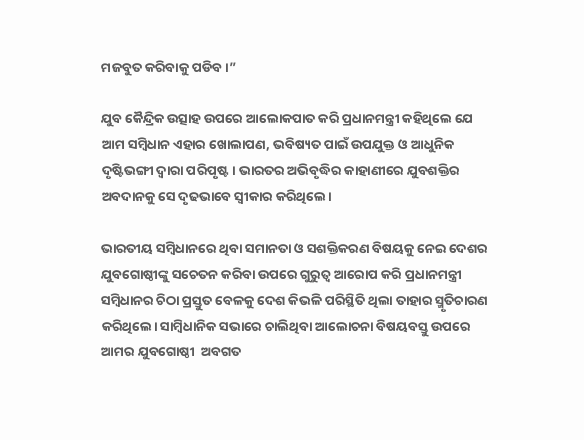ମଜବୁତ କରିବାକୁ ପଡିବ।”

ଯୁବ କୈନ୍ଦ୍ରିକ ଉତ୍ସାହ ଉପରେ ଆଲୋକପାତ କରି ପ୍ରଧାନମନ୍ତ୍ରୀ କହିଥିଲେ ଯେ ଆମ ସମ୍ବିଧାନ ଏହାର ଖୋଲାପଣ, ଭବିଷ୍ୟତ ପାଇଁ ଉପଯୁକ୍ତ ଓ ଆଧୁନିକ ଦୃଷ୍ଟିଭଙ୍ଗୀ ଦ୍ୱାରା ପରିପୃଷ୍ଟ। ଭାରତର ଅଭିବୃଦ୍ଧିର କାହାଣୀରେ ଯୁବଶକ୍ତିର ଅବଦାନକୁ ସେ ଦୃଢଭାବେ ସ୍ୱୀକାର କରିଥିଲେ।

ଭାରତୀୟ ସମ୍ବିଧାନରେ ଥିବା ସମାନତା ଓ ସଶକ୍ତିକରଣ ବିଷୟକୁ ନେଇ ଦେଶର ଯୁବଗୋଷ୍ଠୀଙ୍କୁ ସଚେତନ କରିବା ଉପରେ ଗୁରୁତ୍ୱ ଆରୋପ କରି ପ୍ରଧାନମନ୍ତ୍ରୀ ସମ୍ବିଧାନର ଚିଠା ପ୍ରସ୍ତୁତ ବେଳକୁ ଦେଶ କିଭଳି ପରିସ୍ଥିତି ଥିଲା ତାହାର ସ୍ମୃତିଚାରଣ କରିଥିଲେ। ସାମ୍ବିଧାନିକ ସଭାରେ ଚାଲିଥିବା ଆଲୋଚନା ବିଷୟବସ୍ତୁ ଉପରେ ଆମର ଯୁବଗୋଷ୍ଠୀ  ଅବଗତ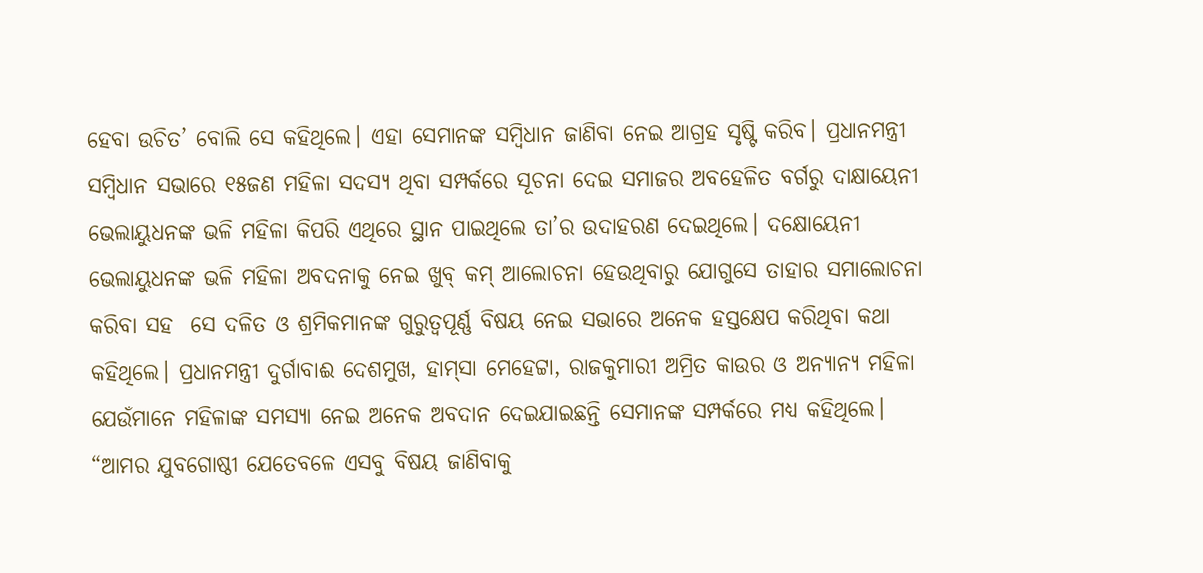ହେବା ଉଚିତ’ ବୋଲି ସେ କହିଥିଲେ। ଏହା ସେମାନଙ୍କ ସମ୍ବିଧାନ ଜାଣିବା ନେଇ ଆଗ୍ରହ ସୃଷ୍ଟି କରିବ। ପ୍ରଧାନମନ୍ତ୍ରୀ ସମ୍ବିଧାନ ସଭାରେ ୧୫ଜଣ ମହିଳା ସଦସ୍ୟ ଥିବା ସମ୍ପର୍କରେ ସୂଚନା ଦେଇ ସମାଜର ଅବହେଳିତ ବର୍ଗରୁ ଦାକ୍ଷାୟେନୀ ଭେଲାୟୁଧନଙ୍କ ଭଳି ମହିଳା କିପରି ଏଥିରେ ସ୍ଥାନ ପାଇଥିଲେ ତା’ର ଉଦାହରଣ ଦେଇଥିଲେ। ଦକ୍ଷୋୟେନୀ ଭେଲାୟୁଧନଙ୍କ ଭଳି ମହିଳା ଅବଦନାକୁ ନେଇ ଖୁବ୍ କମ୍ ଆଲୋଚନା ହେଉଥିବାରୁ ଯୋଗୁସେ ତାହାର ସମାଲୋଚନା କରିବା ସହ  ସେ ଦଳିତ ଓ ଶ୍ରମିକମାନଙ୍କ ଗୁରୁତ୍ୱପୂର୍ଣ୍ଣ ବିଷୟ ନେଇ ସଭାରେ ଅନେକ ହସ୍ତକ୍ଷେପ କରିଥିବା କଥା କହିଥିଲେ। ପ୍ରଧାନମନ୍ତ୍ରୀ ଦୁର୍ଗାବାଈ ଦେଶମୁଖ, ହାମ୍‌ସା ମେହେଟ୍ଟା, ରାଜକୁମାରୀ ଅମ୍ରିତ କାଉର ଓ ଅନ୍ୟାନ୍ୟ ମହିଳା ଯେଉଁମାନେ ମହିଳାଙ୍କ ସମସ୍ୟା ନେଇ ଅନେକ ଅବଦାନ ଦେଇଯାଇଛନ୍ତି ସେମାନଙ୍କ ସମ୍ପର୍କରେ ମଧ୍ୟ କହିଥିଲେ। “ଆମର ଯୁବଗୋଷ୍ଠୀ ଯେତେବଳେ ଏସବୁ ବିଷୟ ଜାଣିବାକୁ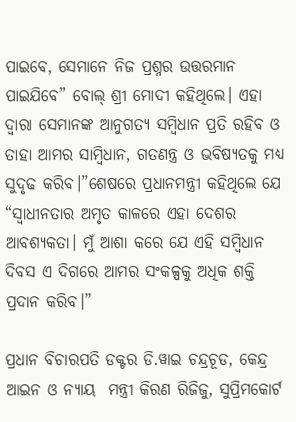ପାଇବେ, ସେମାନେ ନିଜ ପ୍ରଶ୍ନର ଉତ୍ତରମାନ ପାଇଯିବେ” ବୋଲ୍‌ ଶ୍ରୀ ମୋଦୀ କହିଥିଲେ। ଏହା ଦ୍ୱାରା ସେମାନଙ୍କ ଆନୁଗତ୍ୟ ସମ୍ବିଧାନ ପ୍ରତି ରହିବ ଓ ତାହା ଆମର ସାମ୍ବିଧାନ, ଗତଣନ୍ତ୍ର ଓ ଭବିଷ୍ୟତକୁ ମଧ୍ୟ ସୁଦୃଢ କରିବ।”ଶେଷରେ ପ୍ରଧାନମନ୍ତ୍ରୀ କହିଥିଲେ ଯେ “ସ୍ୱାଧୀନତାର ଅମୃତ କାଳରେ ଏହା ଦେଶର ଆବଶ୍ୟକତା। ମୁଁ ଆଶା କରେ ଯେ ଏହି ସମ୍ବିଧାନ ଦିବସ ଏ ଦିଗରେ ଆମର ସଂକଳ୍ପକୁ ଅଧିକ ଶକ୍ତି ପ୍ରଦାନ କରିବ।”

ପ୍ରଧାନ ବିଚାରପତି ଡକ୍ଟର ଡି.ୱାଇ ଚନ୍ଦ୍ରଚୂଡ, କେନ୍ଦ୍ର ଆଇନ ଓ ନ୍ୟାୟ  ମନ୍ତ୍ରୀ କିରଣ ରିଜିଜୁ, ସୁପ୍ରିମକୋର୍ଟ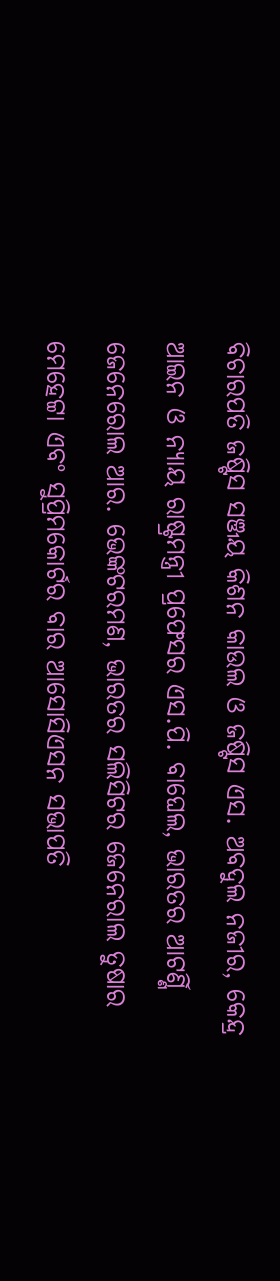ବିଚାରପତି ଜଷ୍ଟିସ ସଞ୍ଜୟ କିଶନ କାଉଲ ଓ ଜଷ୍ଟିସ ଏସ. ଅବଦୁଲ ନଜୀର, କେନ୍ଦ୍ର ଆଇନ ଓ ନ୍ୟାୟ ରାଷ୍ଟ୍ରମନ୍ତ୍ରୀ ପ୍ରଫେସର ଏସ.ପି. ବାଘେଲ, ଭାରତର ଆଟର୍ଣ୍ଣି ଜେନେରୋଲ ଆର. ଭେଙ୍କଟରମଣ, ଭାରତର ସଲିସିଟର ଜେନେରାଲ ତୁଷାର ମେହେଟ୍ଟା ଏବଂ ସୁପ୍ରିମକୋର୍ଟର ବାର ଆସୋସିଏସନ ସଭାପତି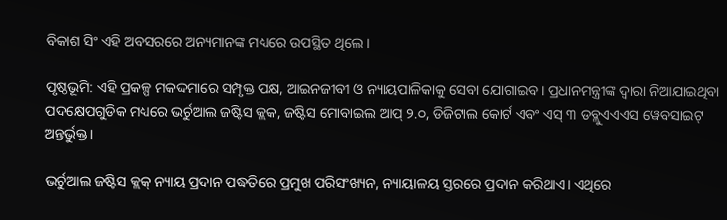ବିକାଶ ସିଂ ଏହି ଅବସରରେ ଅନ୍ୟମାନଙ୍କ ମଧ୍ୟରେ ଉପସ୍ଥିତ ଥିଲେ।

ପୃଷ୍ଠଭୂମି: ଏହି ପ୍ରକଳ୍ପ ମକଦ୍ଦମାରେ ସମ୍ପୃକ୍ତ ପକ୍ଷ, ଆଇନଜୀବୀ ଓ ନ୍ୟାୟପାଳିକାକୁ ସେବା ଯୋଗାଇବ। ପ୍ରଧାନମନ୍ତ୍ରୀଙ୍କ ଦ୍ୱାରା ନିଆଯାଇଥିବା ପଦକ୍ଷେପଗୁଡିକ ମଧ୍ୟରେ ଭର୍ଚୁଆଲ ଜଷ୍ଟିସ କ୍ଲକ, ଜଷ୍ଟିସ ମୋବାଇଲ ଆପ୍ ୨.୦, ଡିଜିଟାଲ କୋର୍ଟ ଏବଂ ଏସ୍ ୩ ଡବ୍ଲୁଏଏଏସ ୱେବସାଇଟ୍  ଅନ୍ତର୍ଭୁକ୍ତ।

ଭର୍ଚୁଆଲ ଜଷ୍ଟିସ କ୍ଲକ୍ ନ୍ୟାୟ ପ୍ରଦାନ ପଦ୍ଧତିରେ ପ୍ରମୁଖ ପରିସଂଖ୍ୟନ, ନ୍ୟାୟାଳୟ ସ୍ତରରେ ପ୍ରଦାନ କରିଥାଏ। ଏଥିରେ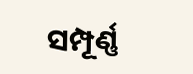ସମ୍ପୂର୍ଣ୍ଣ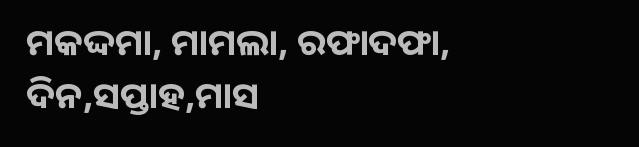ମକଦ୍ଦମା, ମାମଲା, ରଫାଦଫା, ଦିନ,ସପ୍ତାହ,ମାସ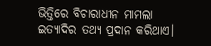ଭିତ୍ତିରେ ବିଚାରାଧୀନ ମାମଲା ଇତ୍ୟାଦିର ତଥ୍ୟ ପ୍ରଦାନ କରିଥାଏ।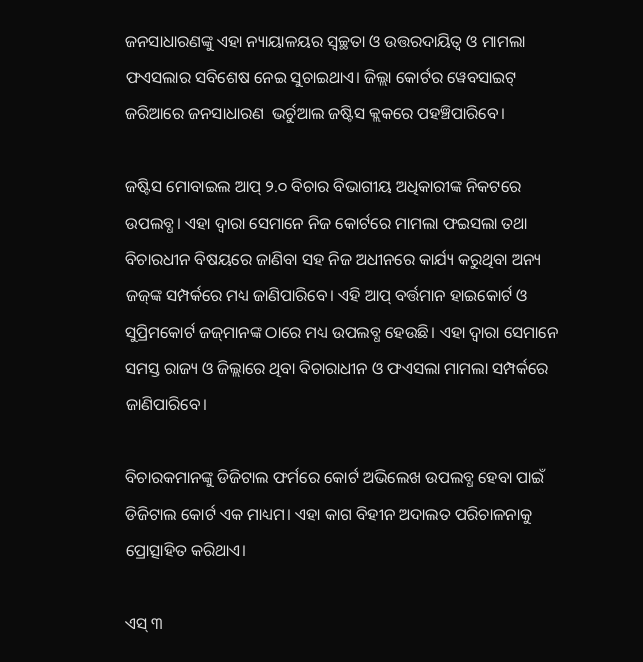ଜନସାଧାରଣଙ୍କୁ ଏହା ନ୍ୟାୟାଳୟର ସ୍ୱଚ୍ଛତା ଓ ଉତ୍ତରଦାୟିତ୍ୱ ଓ ମାମଲା ଫଏସଲାର ସବିଶେଷ ନେଇ ସୁଚାଇଥାଏ। ଜିଲ୍ଲା କୋର୍ଟର ୱେବସାଇଟ୍  ଜରିଆରେ ଜନସାଧାରଣ  ଭର୍ଚୁଆଲ ଜଷ୍ଟିସ କ୍ଲକରେ ପହଞ୍ଚିପାରିବେ।

ଜଷ୍ଟିସ ମୋବାଇଲ ଆପ୍ ୨.୦ ବିଚାର ବିଭାଗୀୟ ଅଧିକାରୀଙ୍କ ନିକଟରେ ଉପଲବ୍ଧ। ଏହା ଦ୍ୱାରା ସେମାନେ ନିଜ କୋର୍ଟରେ ମାମଲା ଫଇସଲା ତଥା ବିଚାରଧୀନ ବିଷୟରେ ଜାଣିବା ସହ ନିଜ ଅଧୀନରେ କାର୍ଯ୍ୟ କରୁଥିବା ଅନ୍ୟ ଜଜ୍‌ଙ୍କ ସମ୍ପର୍କରେ ମଧ୍ୟ ଜାଣିପାରିବେ। ଏହି ଆପ୍ ବର୍ତ୍ତମାନ ହାଇକୋର୍ଟ ଓ ସୁପ୍ରିମକୋର୍ଟ ଜଜ୍‌ମାନଙ୍କ ଠାରେ ମଧ୍ୟ ଉପଲବ୍ଧ ହେଉଛି। ଏହା ଦ୍ୱାରା ସେମାନେ ସମସ୍ତ ରାଜ୍ୟ ଓ ଜିଲ୍ଲାରେ ଥିବା ବିଚାରାଧୀନ ଓ ଫଏସଲା ମାମଲା ସମ୍ପର୍କରେ ଜାଣିପାରିବେ।

ବିଚାରକମାନଙ୍କୁ ଡିଜିଟାଲ ଫର୍ମରେ କୋର୍ଟ ଅଭିଲେଖ ଉପଲବ୍ଧ ହେବା ପାଇଁ ଡିଜିଟାଲ କୋର୍ଟ ଏକ ମାଧ୍ୟମ। ଏହା କାଗ ବିହୀନ ଅଦାଲତ ପରିଚାଳନାକୁ ପ୍ରୋତ୍ସାହିତ କରିଥାଏ।

ଏସ୍ ୩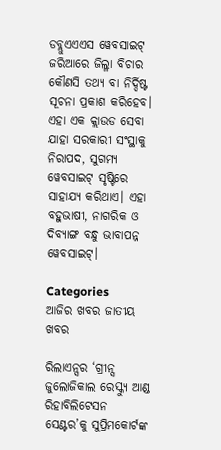ଡବ୍ଲୁଏଏଏସ ୱେବସାଇଟ୍ ଜରିଆରେ ଜିଲ୍ଳା ବିଚାର କୌଣସି ତଥ୍ୟ ବା ନିର୍ଦ୍ଦିଷ୍ଟ ସୂଚନା ପ୍ରକାଶ କରିହେବ। ଏହା ଏକ କ୍ଲାଉଡ ସେବା ଯାହା ସରକାରୀ ସଂସ୍ଥାକୁ ନିରାପଦ, ସୁଗମ୍ୟ ୱେବସାଇଟ୍ ସୃଷ୍ଟିରେ ସାହାଯ୍ୟ କରିଥାଏ। ଏହା ବହୁଭାଷୀ, ନାଗରିକ ଓ ଦିବ୍ୟାଙ୍ଗ ବନ୍ଧୁ ଭାବାପନ୍ନ ୱେବସାଇଟ୍।

Categories
ଆଜିର ଖବର ଜାତୀୟ ଖବର

ରିଲାଏନ୍ସର ‘ଗ୍ରୀନ୍ସ ଜୁଲୋଜିକାଲ ରେସ୍କ୍ୟୁ ଆଣ୍ଡ ରିହାବିଲିଟେସନ ସେଣ୍ଟର’କୁ ସୁପ୍ରିମକୋର୍ଟଙ୍କ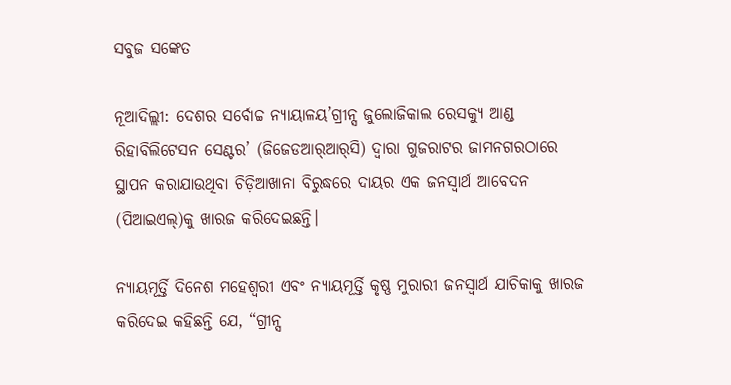ସବୁଜ ସଙ୍କେତ

ନୂଆଦିଲ୍ଲୀ: ଦେଶର ସର୍ବୋଚ୍ଚ ନ୍ୟାୟାଳୟ’ଗ୍ରୀନ୍ସ ଜୁଲୋଜିକାଲ ରେସକ୍ୟୁ ଆଣ୍ଡ ରିହାବିଲିଟେସନ ସେଣ୍ଟର’ (ଜିଜେଡଆର୍‍ଆର୍‍ସି) ଦ୍ୱାରା ଗୁଜରାଟର ଜାମନଗରଠାରେ ସ୍ଥାପନ କରାଯାଉଥିବା ଚିଡ଼ିଆଖାନା ବିରୁଦ୍ଧରେ ଦାୟର ଏକ ଜନସ୍ୱାର୍ଥ ଆବେଦନ (ପିଆଇଏଲ୍‍)କୁ ଖାରଜ କରିଦେଇଛନ୍ତି।

ନ୍ୟାୟମୂର୍ତ୍ତି ଦିନେଶ ମହେଶ୍ୱରୀ ଏବଂ ନ୍ୟାୟମୂର୍ତ୍ତି କୃଷ୍ଣ ମୁରାରୀ ଜନସ୍ୱାର୍ଥ ଯାଚିକାକୁ ଖାରଜ କରିଦେଇ କହିଛନ୍ତି ଯେ, “ଗ୍ରୀନ୍ସ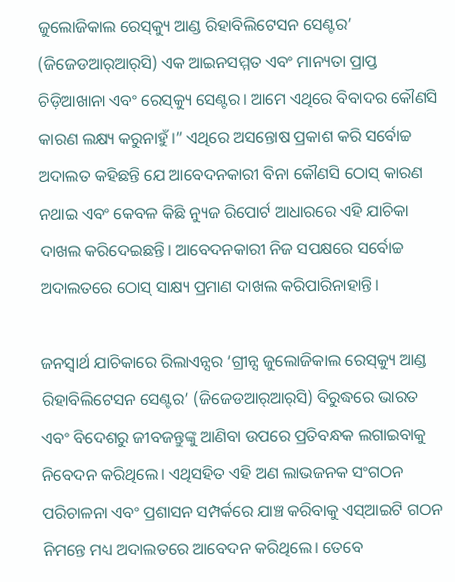ଜୁଲୋଜିକାଲ ରେସ୍‍କ୍ୟୁ ଆଣ୍ଡ ରିହାବିଲିଟେସନ ସେଣ୍ଟର’ (ଜିଜେଡଆର୍‍ଆର୍‍ସି) ଏକ ଆଇନସମ୍ମତ ଏବଂ ମାନ୍ୟତା ପ୍ରାପ୍ତ ଚିଡ଼ିଆଖାନା ଏବଂ ରେସ୍‍କ୍ୟୁ ସେଣ୍ଟର। ଆମେ ଏଥିରେ ବିବାଦର କୌଣସି କାରଣ ଲକ୍ଷ୍ୟ କରୁନାହୁଁ।” ଏଥିରେ ଅସନ୍ତୋଷ ପ୍ରକାଶ କରି ସର୍ବୋଚ୍ଚ ଅଦାଲତ କହିଛନ୍ତି ଯେ ଆବେଦନକାରୀ ବିନା କୌଣସି ଠୋସ୍‍ କାରଣ ନଥାଇ ଏବଂ କେବଳ କିଛି ନ୍ୟୁଜ ରିପୋର୍ଟ ଆଧାରରେ ଏହି ଯାଚିକା ଦାଖଲ କରିଦେଇଛନ୍ତି। ଆବେଦନକାରୀ ନିଜ ସପକ୍ଷରେ ସର୍ବୋଚ୍ଚ ଅଦାଲତରେ ଠୋସ୍‍ ସାକ୍ଷ୍ୟ ପ୍ରମାଣ ଦାଖଲ କରିପାରିନାହାନ୍ତି।

ଜନସ୍ୱାର୍ଥ ଯାଚିକାରେ ରିଲାଏନ୍ସର ‘ଗ୍ରୀନ୍ସ ଜୁଲୋଜିକାଲ ରେସ୍‍କ୍ୟୁ ଆଣ୍ଡ ରିହାବିଲିଟେସନ ସେଣ୍ଟର’ (ଜିଜେଡଆର୍‍ଆର୍‍ସି) ବିରୁଦ୍ଧରେ ଭାରତ ଏବଂ ବିଦେଶରୁ ଜୀବଜନ୍ତୁଙ୍କୁ ଆଣିବା ଉପରେ ପ୍ରତିବନ୍ଧକ ଲଗାଇବାକୁ ନିବେଦନ କରିଥିଲେ। ଏଥିସହିତ ଏହି ଅଣ ଲାଭଜନକ ସଂଗଠନ ପରିଚାଳନା ଏବଂ ପ୍ରଶାସନ ସମ୍ପର୍କରେ ଯାଞ୍ଚ କରିବାକୁ ଏସ୍‍ଆଇଟି ଗଠନ ନିମନ୍ତେ ମଧ୍ୟ ଅଦାଲତରେ ଆବେଦନ କରିଥିଲେ। ତେବେ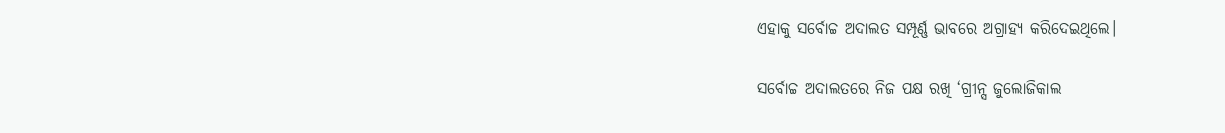ଏହାକୁ ସର୍ବୋଚ୍ଚ ଅଦାଲତ ସମ୍ପୂର୍ଣ୍ଣ ଭାବରେ ଅଗ୍ରାହ୍ୟ କରିଦେଇଥିଲେ।

ସର୍ବୋଚ୍ଚ ଅଦାଲତରେ ନିଜ ପକ୍ଷ ରଖି ‘ଗ୍ରୀନ୍ସ ଜୁଲୋଜିକାଲ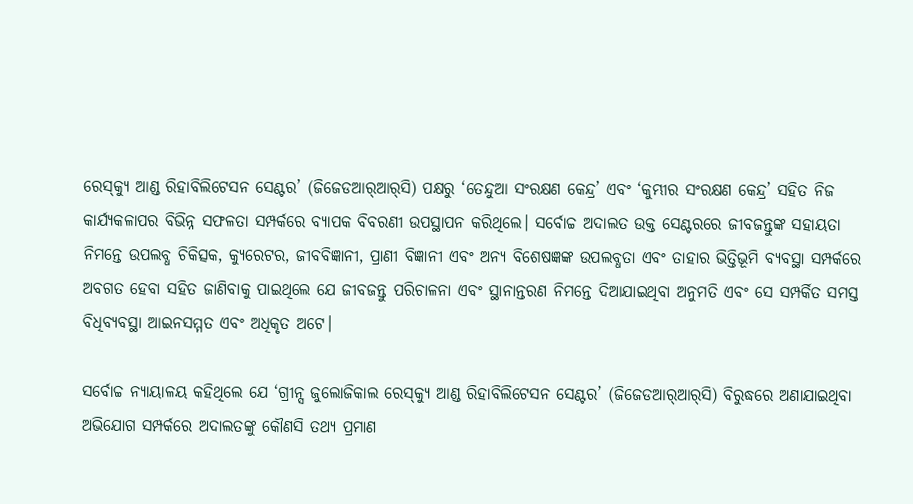ରେସ୍‍କ୍ୟୁ ଆଣ୍ଡ ରିହାବିଲିଟେସନ ସେଣ୍ଟର’ (ଜିଜେଡଆର୍‍ଆର୍‍ସି) ପକ୍ଷରୁ ‘ତେନ୍ଦୁଆ ସଂରକ୍ଷଣ କେନ୍ଦ୍ର’ ଏବଂ ‘କୁମ୍ଭୀର ସଂରକ୍ଷଣ କେନ୍ଦ୍ର’ ସହିତ ନିଜ କାର୍ଯ୍ୟକଳାପର ବିଭିନ୍ନ ସଫଳତା ସମ୍ପର୍କରେ ବ୍ୟାପକ ବିବରଣୀ ଉପସ୍ଥାପନ କରିଥିଲେ। ସର୍ବୋଚ୍ଚ ଅଦାଲତ ଉକ୍ତ ସେଣ୍ଟରରେ ଜୀବଜନ୍ତୁଙ୍କ ସହାୟତା ନିମନ୍ତେ ଉପଲବ୍ଧ ଚିକିତ୍ସକ, କ୍ୟୁରେଟର, ଜୀବବିଜ୍ଞାନୀ, ପ୍ରାଣୀ ବିଜ୍ଞାନୀ ଏବଂ ଅନ୍ୟ ବିଶେଷଜ୍ଞଙ୍କ ଉପଲବ୍ଧତା ଏବଂ ତାହାର ଭିତ୍ତିଭୂମି ବ୍ୟବସ୍ଥା ସମ୍ପର୍କରେ ଅବଗତ ହେବା ସହିତ ଜାଣିବାକୁ ପାଇଥିଲେ ଯେ ଜୀବଜନ୍ତୁ ପରିଚାଳନା ଏବଂ ସ୍ଥାନାନ୍ତରଣ ନିମନ୍ତେ ଦିଆଯାଇଥିବା ଅନୁମତି ଏବଂ ସେ ସମ୍ପର୍କିତ ସମସ୍ତ ବିଧିବ୍ୟବସ୍ଥା ଆଇନସମ୍ମତ ଏବଂ ଅଧିକୃତ ଅଟେ।

ସର୍ବୋଚ୍ଚ ନ୍ୟାୟାଳୟ କହିଥିଲେ ଯେ ‘ଗ୍ରୀନ୍ସ ଜୁଲୋଜିକାଲ ରେସ୍‍କ୍ୟୁ ଆଣ୍ଡ ରିହାବିଲିଟେସନ ସେଣ୍ଟର’ (ଜିଜେଡଆର୍‍ଆର୍‍ସି) ବିରୁଦ୍ଧରେ ଅଣାଯାଇଥିବା ଅଭିଯୋଗ ସମ୍ପର୍କରେ ଅଦାଲତଙ୍କୁ କୌଣସି ତଥ୍ୟ ପ୍ରମାଣ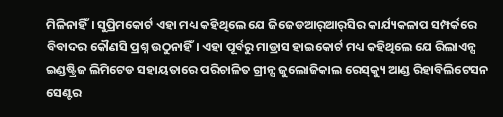ମିଳିନାହିଁ। ସୁପ୍ରିମକୋର୍ଟ ଏହା ମଧ୍ୟ କହିଥିଲେ ଯେ ଜିଜେଡଆର୍‍ଆର୍‍ସିର କାର୍ଯ୍ୟକଳାପ ସମ୍ପର୍କରେ ବିବାଦର କୌଣସି ପ୍ରଶ୍ନ ଉଠୁନାହିଁ। ଏହା ପୂର୍ବରୁ ମାଡ୍ରାସ ହାଇକୋର୍ଟ ମଧ୍ୟ କହିଥିଲେ ଯେ ରିଲାଏନ୍ସ ଇଣ୍ଡଷ୍ଟ୍ରିଜ ଲିମିଟେଡ ସହାୟତାରେ ପରିଚାଳିତ ଗ୍ରୀନ୍ସ ଜୁଲୋଜିକାଲ ରେସ୍‍କ୍ୟୁ ଆଣ୍ଡ ରିହାବିଲିଟେସନ ସେଣ୍ଟର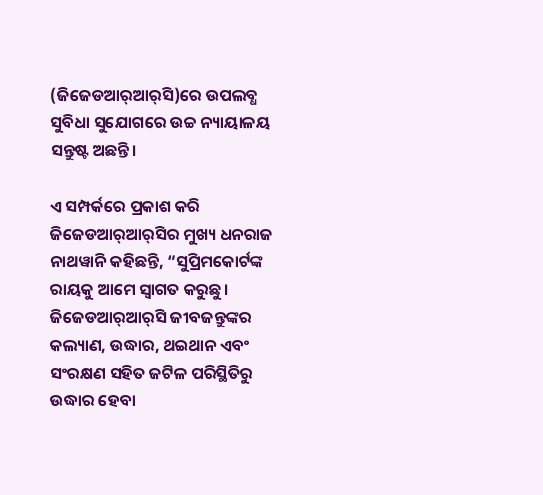(ଜିଜେଡଆର୍‍ଆର୍‍ସି)ରେ ଉପଲବ୍ଧ ସୁବିଧା ସୁଯୋଗରେ ଉଚ୍ଚ ନ୍ୟାୟାଳୟ ସନ୍ତୁଷ୍ଟ ଅଛନ୍ତି।

ଏ ସମ୍ପର୍କରେ ପ୍ରକାଶ କରି ଜିଜେଡଆର୍‍ଆର୍‍ସିର ମୁଖ୍ୟ ଧନରାଜ ନାଥୱାନି କହିଛନ୍ତି, “ସୁପ୍ରିମକୋର୍ଟଙ୍କ ରାୟକୁ ଆମେ ସ୍ୱାଗତ କରୁଛୁ। ଜିଜେଡଆର୍‍ଆର୍‍ସି ଜୀବଜନ୍ତୁଙ୍କର କଲ୍ୟାଣ, ଉଦ୍ଧାର, ଥଇଥାନ ଏବଂ ସଂରକ୍ଷଣ ସହିତ ଜଟିଳ ପରିସ୍ଥିତିରୁ ଉଦ୍ଧାର ହେବା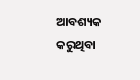ଆବଶ୍ୟକ କରୁଥିବା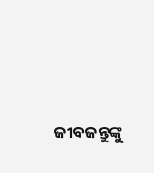ଜୀବଜନ୍ତୁଙ୍କୁ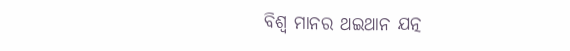ବିଶ୍ୱ ମାନର ଥଇଥାନ ଯତ୍ନ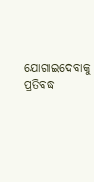ଯୋଗାଇଦେବାକୁ ପ୍ରତିବଦ୍ଧ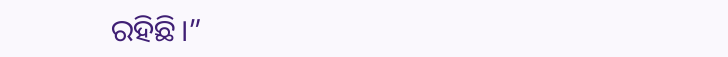ରହିଛି।”